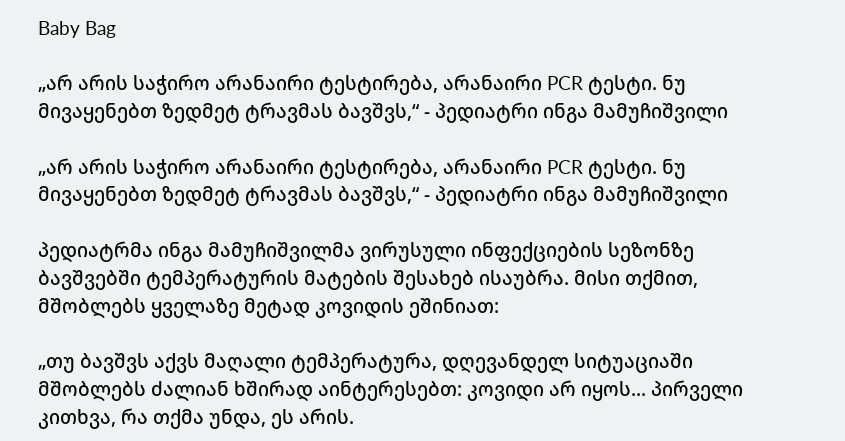Baby Bag

„არ არის საჭირო არანაირი ტესტირება, არანაირი PCR ტესტი. ნუ მივაყენებთ ზედმეტ ტრავმას ბავშვს,“ - პედიატრი ინგა მამუჩიშვილი

„არ არის საჭირო არანაირი ტესტირება, არანაირი PCR ტესტი. ნუ მივაყენებთ ზედმეტ ტრავმას ბავშვს,“ - პედიატრი ინგა მამუჩიშვილი

პედიატრმა ინგა მამუჩიშვილმა ვირუსული ინფექციების სეზონზე ბავშვებში ტემპერატურის მატების შესახებ ისაუბრა. მისი თქმით, მშობლებს ყველაზე მეტად კოვიდის ეშინიათ:

„თუ ბავშვს აქვს მაღალი ტემპერატურა, დღევანდელ სიტუაციაში მშობლებს ძალიან ხშირად აინტერესებთ: კოვიდი არ იყოს... პირველი კითხვა, რა თქმა უნდა, ეს არის.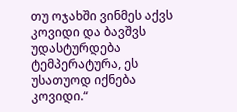თუ ოჯახში ვინმეს აქვს კოვიდი და ბავშვს უდასტურდება ტემპერატურა, ეს უსათუოდ იქნება კოვიდი.“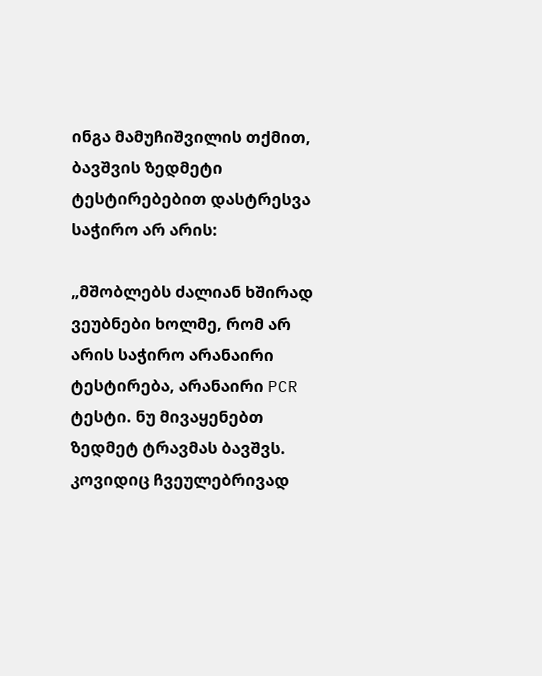ინგა მამუჩიშვილის თქმით, ბავშვის ზედმეტი ტესტირებებით დასტრესვა საჭირო არ არის:

„მშობლებს ძალიან ხშირად ვეუბნები ხოლმე, რომ არ არის საჭირო არანაირი ტესტირება, არანაირი PCR ტესტი. ნუ მივაყენებთ ზედმეტ ტრავმას ბავშვს. კოვიდიც ჩვეულებრივად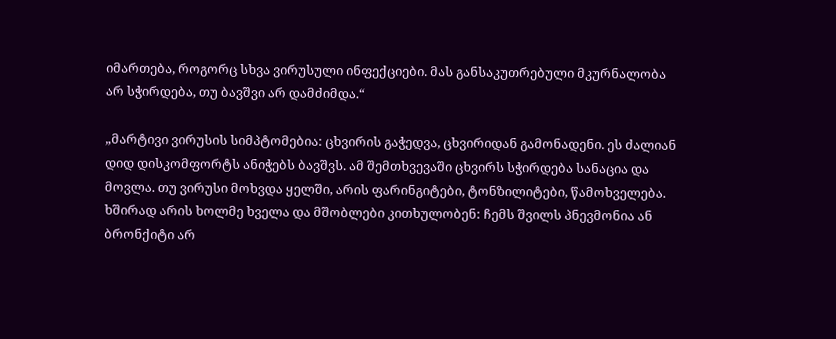იმართება, როგორც სხვა ვირუსული ინფექციები. მას განსაკუთრებული მკურნალობა არ სჭირდება, თუ ბავშვი არ დამძიმდა.“

„მარტივი ვირუსის სიმპტომებია: ცხვირის გაჭედვა, ცხვირიდან გამონადენი. ეს ძალიან დიდ დისკომფორტს ანიჭებს ბავშვს. ამ შემთხვევაში ცხვირს სჭირდება სანაცია და მოვლა. თუ ვირუსი მოხვდა ყელში, არის ფარინგიტები, ტონზილიტები, წამოხველება. ხშირად არის ხოლმე ხველა და მშობლები კითხულობენ: ჩემს შვილს პნევმონია ან ბრონქიტი არ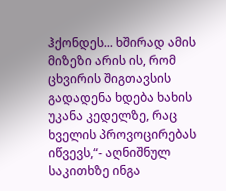ჰქონდეს... ხშირად ამის მიზეზი არის ის, რომ ცხვირის შიგთავსის გადადენა ხდება ხახის უკანა კედელზე, რაც ხველის პროვოცირებას იწვევს,“- აღნიშნულ საკითხზე ინგა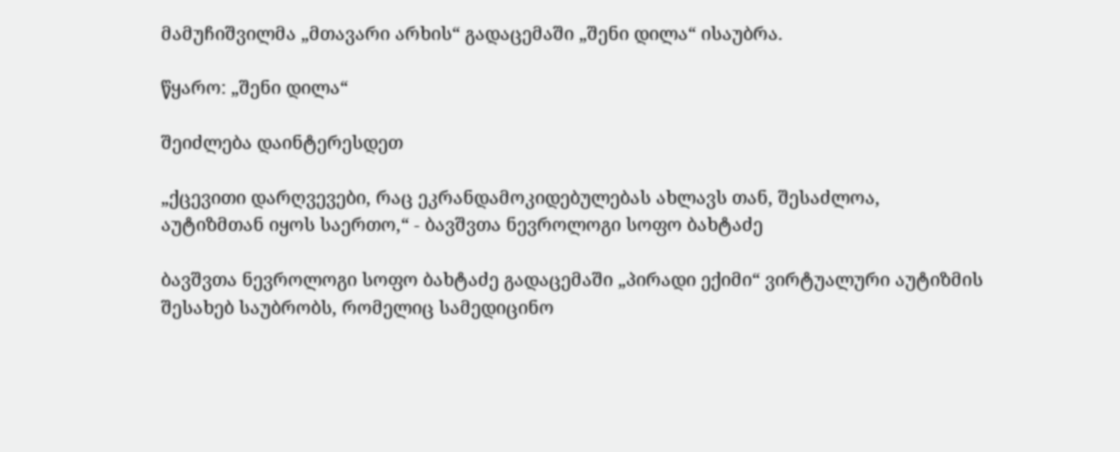მამუჩიშვილმა „მთავარი არხის“ გადაცემაში „შენი დილა“ ისაუბრა.

წყარო: „შენი დილა“

შეიძლება დაინტერესდეთ

„ქცევითი დარღვევები, რაც ეკრანდამოკიდებულებას ახლავს თან, შესაძლოა, აუტიზმთან იყოს საერთო,“ - ბავშვთა ნევროლოგი სოფო ბახტაძე

ბავშვთა ნევროლოგი სოფო ბახტაძე გადაცემაში „პირადი ექიმი“ ვირტუალური აუტიზმის შესახებ საუბრობს, რომელიც სამედიცინო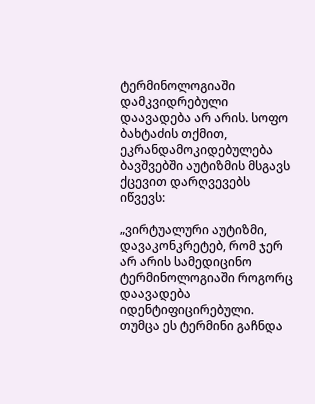ტერმინოლოგიაში დამკვიდრებული დაავადება არ არის. სოფო ბახტაძის თქმით, ეკრანდამოკიდებულება ბავშვებში აუტიზმის მსგავს ქცევით დარღვევებს იწვევს:

„ვირტუალური აუტიზმი, დავაკონკრეტებ, რომ ჯერ არ არის სამედიცინო ტერმინოლოგიაში როგორც დაავადება იდენტიფიცირებული. თუმცა ეს ტერმინი გაჩნდა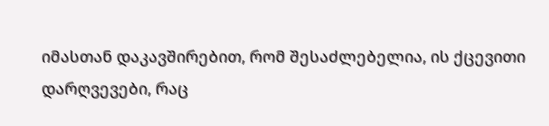იმასთან დაკავშირებით, რომ შესაძლებელია, ის ქცევითი დარღვევები, რაც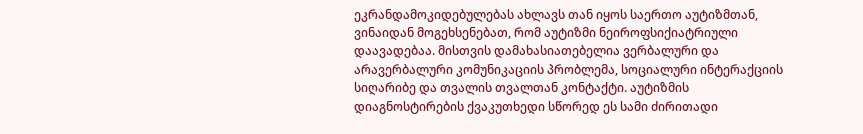ეკრანდამოკიდებულებას ახლავს თან იყოს საერთო აუტიზმთან, ვინაიდან მოგეხსენებათ, რომ აუტიზმი ნეიროფსიქიატრიული დაავადებაა. მისთვის დამახასიათებელია ვერბალური და არავერბალური კომუნიკაციის პრობლემა, სოციალური ინტერაქციის სიღარიბე და თვალის თვალთან კონტაქტი. აუტიზმის დიაგნოსტირების ქვაკუთხედი სწორედ ეს სამი ძირითადი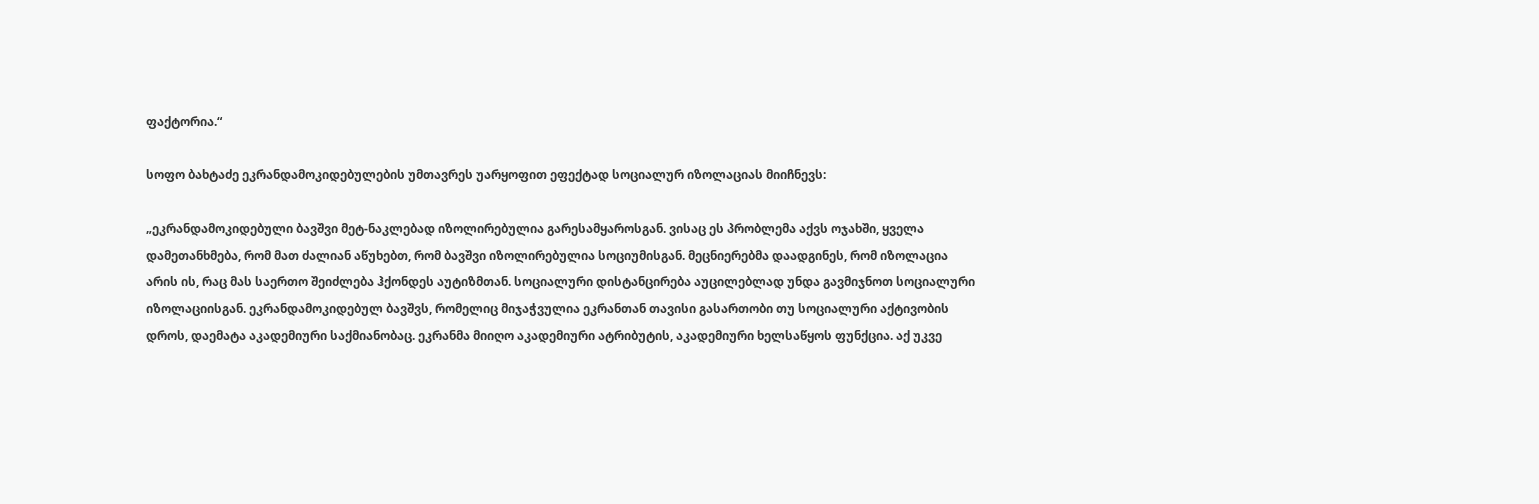ფაქტორია.“

სოფო ბახტაძე ეკრანდამოკიდებულების უმთავრეს უარყოფით ეფექტად სოციალურ იზოლაციას მიიჩნევს:

„ეკრანდამოკიდებული ბავშვი მეტ-ნაკლებად იზოლირებულია გარესამყაროსგან. ვისაც ეს პრობლემა აქვს ოჯახში, ყველა დამეთანხმება, რომ მათ ძალიან აწუხებთ, რომ ბავშვი იზოლირებულია სოციუმისგან. მეცნიერებმა დაადგინეს, რომ იზოლაცია არის ის, რაც მას საერთო შეიძლება ჰქონდეს აუტიზმთან. სოციალური დისტანცირება აუცილებლად უნდა გავმიჯნოთ სოციალური იზოლაციისგან. ეკრანდამოკიდებულ ბავშვს, რომელიც მიჯაჭვულია ეკრანთან თავისი გასართობი თუ სოციალური აქტივობის დროს, დაემატა აკადემიური საქმიანობაც. ეკრანმა მიიღო აკადემიური ატრიბუტის, აკადემიური ხელსაწყოს ფუნქცია. აქ უკვე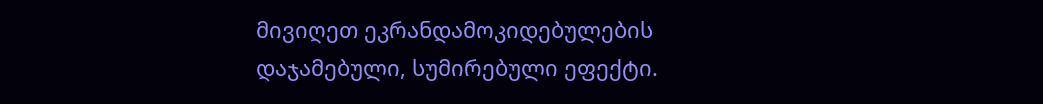მივიღეთ ეკრანდამოკიდებულების დაჯამებული, სუმირებული ეფექტი.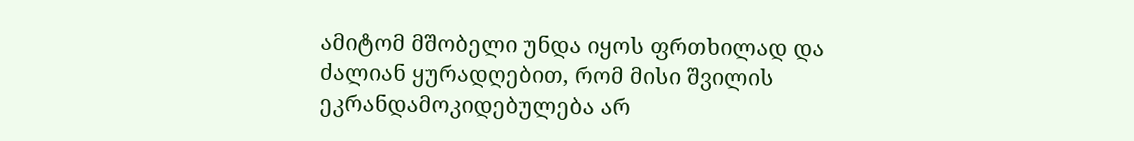ამიტომ მშობელი უნდა იყოს ფრთხილად და ძალიან ყურადღებით, რომ მისი შვილის ეკრანდამოკიდებულება არ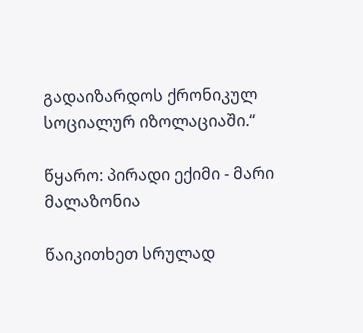გადაიზარდოს ქრონიკულ სოციალურ იზოლაციაში.“

წყარო: პირადი ექიმი - მარი მალაზონია

წაიკითხეთ სრულად